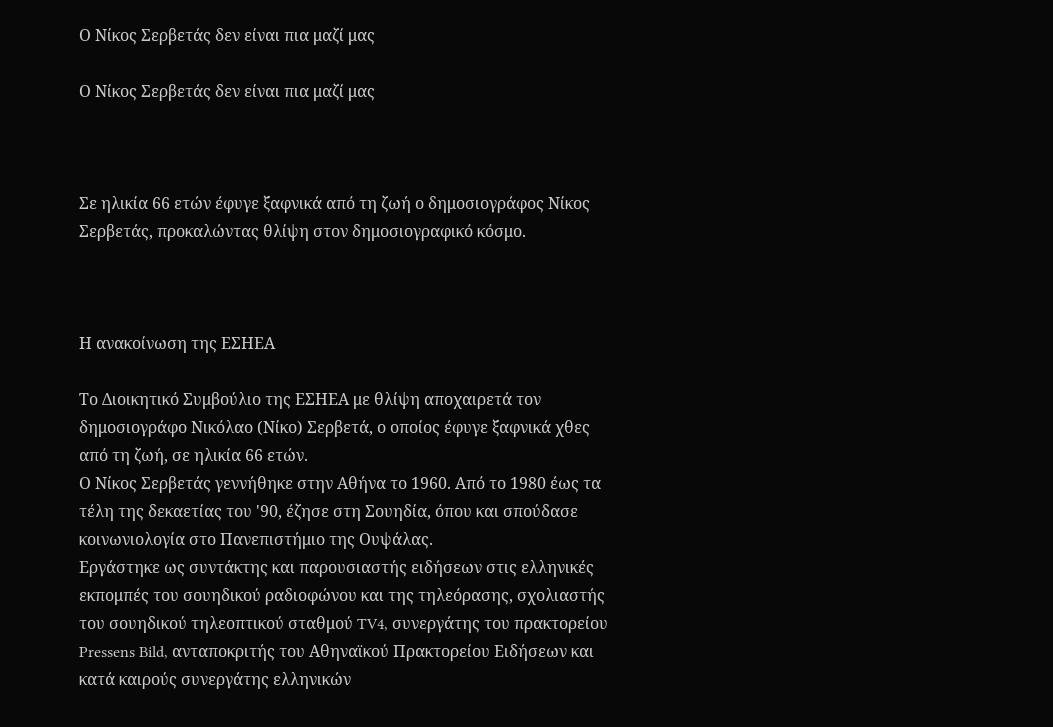Ο Νίκος Σερβετάς δεν είναι πια μαζί μας

Ο Νίκος Σερβετάς δεν είναι πια μαζί μας



Σε ηλικία 66 ετών έφυγε ξαφνικά από τη ζωή ο δημοσιογράφος Νίκος Σερβετάς, προκαλώντας θλίψη στον δημοσιογραφικό κόσμο.



Η ανακοίνωση της ΕΣΗΕΑ

Το Διοικητικό Συμβούλιο της ΕΣΗΕΑ με θλίψη αποχαιρετά τον δημοσιογράφο Νικόλαο (Νίκο) Σερβετά, ο οποίος έφυγε ξαφνικά χθες από τη ζωή, σε ηλικία 66 ετών.
Ο Νίκος Σερβετάς γεννήθηκε στην Αθήνα το 1960. Από το 1980 έως τα τέλη της δεκαετίας του '90, έζησε στη Σουηδία, όπου και σπούδασε κοινωνιολογία στο Πανεπιστήμιο της Ουψάλας.
Εργάστηκε ως συντάκτης και παρουσιαστής ειδήσεων στις ελληνικές εκπομπές του σουηδικού ραδιοφώνου και της τηλεόρασης, σχολιαστής του σουηδικού τηλεοπτικού σταθμού TV4, συνεργάτης του πρακτορείου Pressens Bild, ανταποκριτής του Αθηναϊκού Πρακτορείου Ειδήσεων και κατά καιρούς συνεργάτης ελληνικών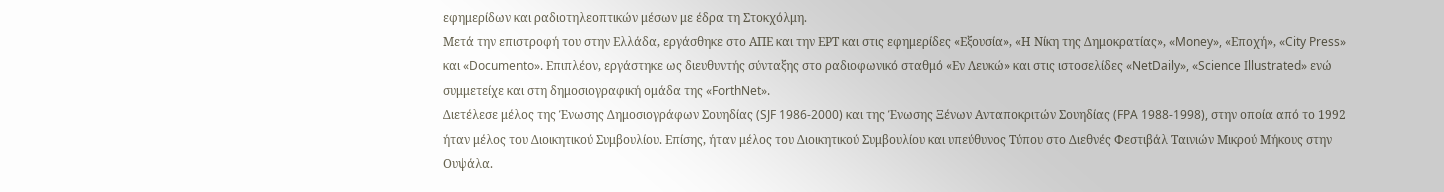εφημερίδων και ραδιοτηλεοπτικών μέσων με έδρα τη Στοκχόλμη.
Μετά την επιστροφή του στην Ελλάδα, εργάσθηκε στο ΑΠΕ και την ΕΡΤ και στις εφημερίδες «Εξουσία», «Η Νίκη της Δημοκρατίας», «Money», «Εποχή», «City Press» και «Documento». Επιπλέον, εργάστηκε ως διευθυντής σύνταξης στο ραδιοφωνικό σταθμό «Εν Λευκώ» και στις ιστοσελίδες «NetDaily», «Science Illustrated» ενώ συμμετείχε και στη δημοσιογραφική ομάδα της «ForthNet».
Διετέλεσε μέλος της Ένωσης Δημοσιογράφων Σουηδίας (SJF 1986-2000) και της Ένωσης Ξένων Ανταποκριτών Σουηδίας (FPA 1988-1998), στην οποία από το 1992 ήταν μέλος του Διοικητικού Συμβουλίου. Επίσης, ήταν μέλος του Διοικητικού Συμβουλίου και υπεύθυνος Τύπου στο Διεθνές Φεστιβάλ Ταινιών Μικρού Μήκους στην Ουψάλα.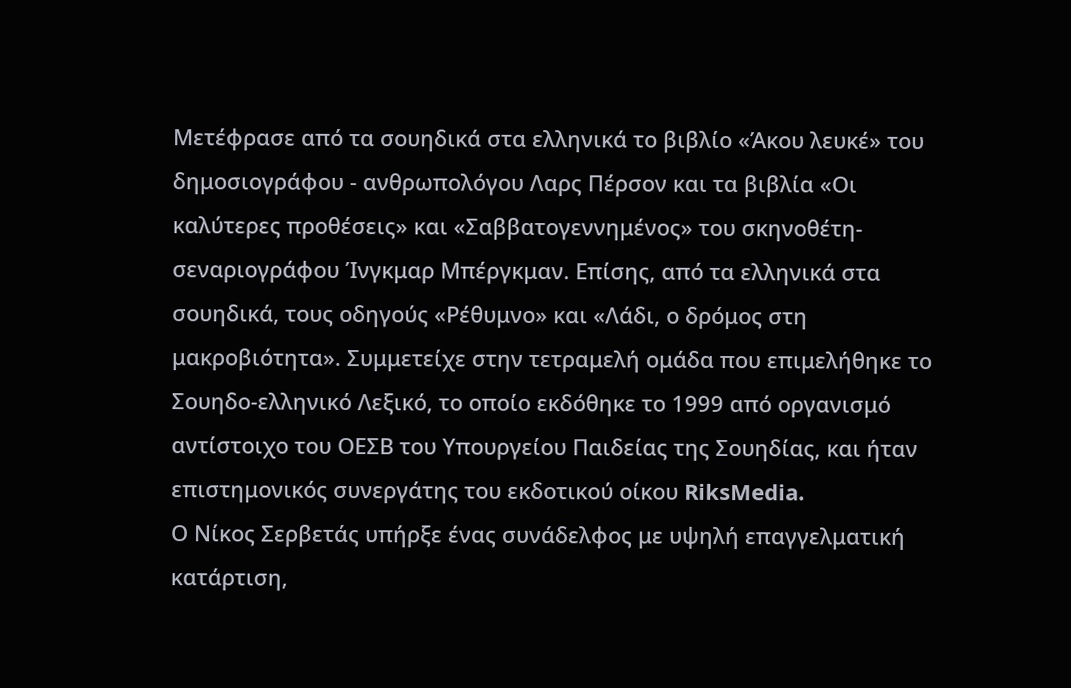Μετέφρασε από τα σουηδικά στα ελληνικά το βιβλίο «Άκου λευκέ» του δημοσιογράφου - ανθρωπολόγου Λαρς Πέρσον και τα βιβλία «Οι καλύτερες προθέσεις» και «Σαββατογεννημένος» του σκηνοθέτη-σεναριογράφου Ίνγκμαρ Μπέργκμαν. Επίσης, από τα ελληνικά στα σουηδικά, τους οδηγούς «Ρέθυμνο» και «Λάδι, ο δρόμος στη μακροβιότητα». Συμμετείχε στην τετραμελή ομάδα που επιμελήθηκε το Σουηδο-ελληνικό Λεξικό, το οποίο εκδόθηκε το 1999 από οργανισμό αντίστοιχο του ΟΕΣΒ του Υπουργείου Παιδείας της Σουηδίας, και ήταν επιστημονικός συνεργάτης του εκδοτικού οίκου RiksMedia.
Ο Νίκος Σερβετάς υπήρξε ένας συνάδελφος με υψηλή επαγγελματική κατάρτιση,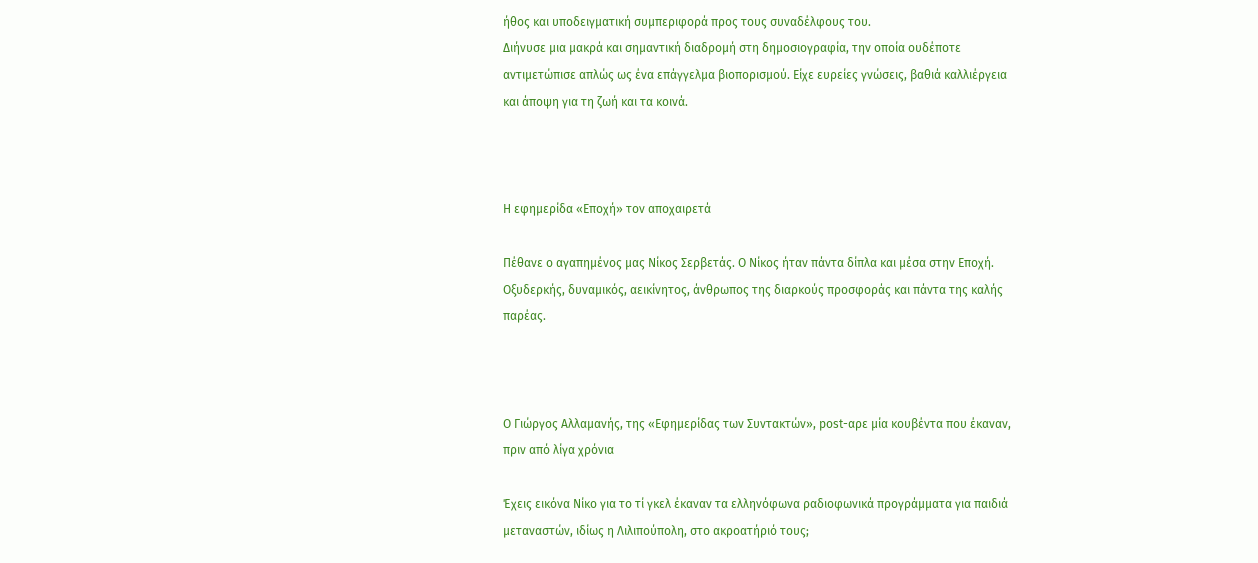ήθος και υποδειγματική συμπεριφορά προς τους συναδέλφους του.
Διήνυσε μια μακρά και σημαντική διαδρομή στη δημοσιογραφία, την οποία ουδέποτε αντιμετώπισε απλώς ως ένα επάγγελμα βιοπορισμού. Είχε ευρείες γνώσεις, βαθιά καλλιέργεια και άποψη για τη ζωή και τα κοινά.



Η εφημερίδα «Εποχή» τον αποχαιρετά

Πέθανε ο αγαπημένος μας Νίκος Σερβετάς. Ο Νίκος ήταν πάντα δίπλα και μέσα στην Εποχή. Οξυδερκής, δυναμικός, αεικίνητος, άνθρωπος της διαρκούς προσφοράς και πάντα της καλής παρέας.



Ο Γιώργος Αλλαμανής, της «Εφημερίδας των Συντακτών», post-αρε μία κουβέντα που έκαναν, πριν από λίγα χρόνια

Έχεις εικόνα Νίκο για το τί γκελ έκαναν τα ελληνόφωνα ραδιοφωνικά προγράμματα για παιδιά μεταναστών, ιδίως η Λιλιπούπολη, στο ακροατήριό τους;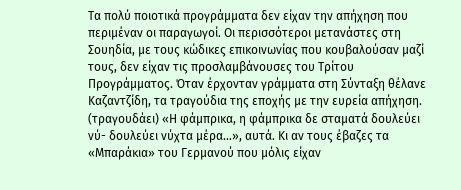Τα πολύ ποιοτικά προγράμματα δεν είχαν την απήχηση που περιμέναν οι παραγωγοί. Οι περισσότεροι μετανάστες στη Σουηδία, με τους κώδικες επικοινωνίας που κουβαλούσαν μαζί τους, δεν είχαν τις προσλαμβάνουσες του Τρίτου Προγράμματος. Όταν έρχονταν γράμματα στη Σύνταξη θέλανε Καζαντζίδη, τα τραγούδια της εποχής με την ευρεία απήχηση. (τραγουδάει) «Η φάμπρικα, η φάμπρικα δε σταματά δουλεύει νύ- δουλεύει νύχτα μέρα…», αυτά. Κι αν τους έβαζες τα «Μπαράκια» του Γερμανού που μόλις είχαν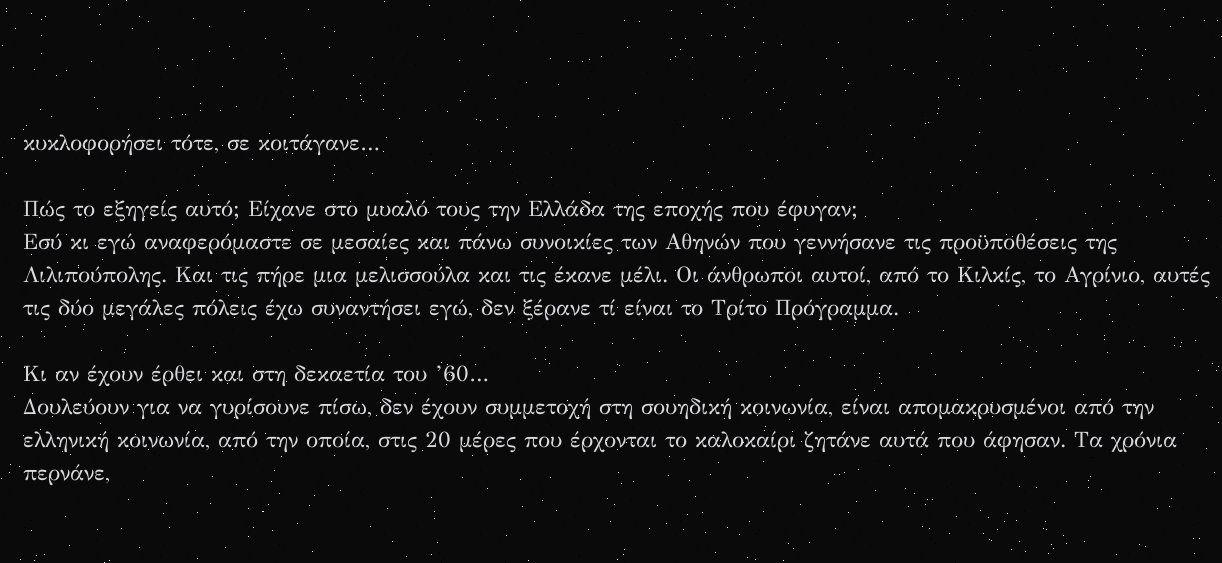κυκλοφορήσει τότε, σε κοιτάγανε…

Πώς το εξηγείς αυτό; Είχανε στο μυαλό τους την Ελλάδα της εποχής που έφυγαν;
Εσύ κι εγώ αναφερόμαστε σε μεσαίες και πάνω συνοικίες των Αθηνών που γεννήσανε τις προϋποθέσεις της Λιλιπούπολης. Και τις πήρε μια μελισσούλα και τις έκανε μέλι. Οι άνθρωποι αυτοί, από το Κιλκίς, το Αγρίνιο, αυτές τις δύο μεγάλες πόλεις έχω συναντήσει εγώ, δεν ξέρανε τί είναι το Τρίτο Πρόγραμμα.

Κι αν έχουν έρθει και στη δεκαετία του ’60…
Δουλεύουν για να γυρίσουνε πίσω, δεν έχουν συμμετοχή στη σουηδική κοινωνία, είναι απομακρυσμένοι από την ελληνική κοινωνία, από την οποία, στις 20 μέρες που έρχονται το καλοκαίρι ζητάνε αυτά που άφησαν. Τα χρόνια περνάνε,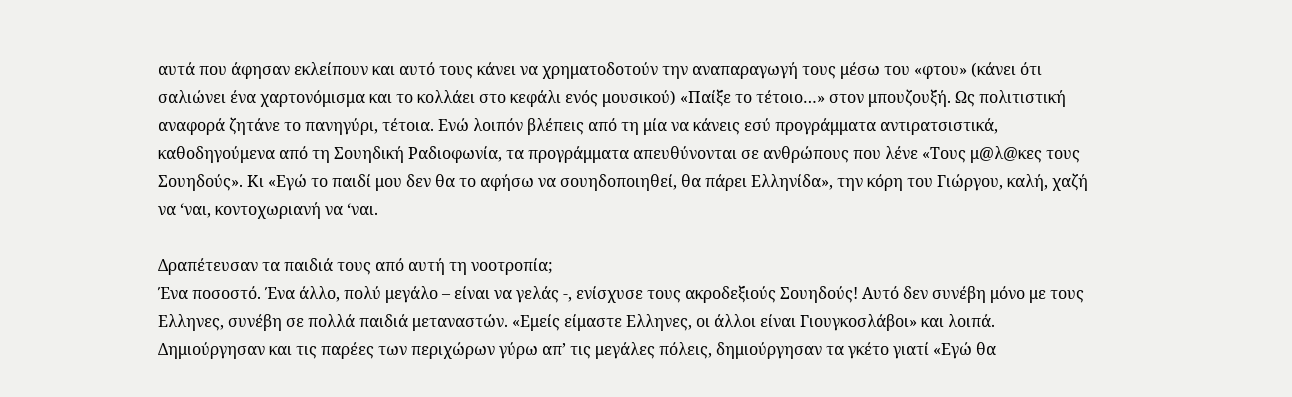αυτά που άφησαν εκλείπουν και αυτό τους κάνει να χρηματοδοτούν την αναπαραγωγή τους μέσω του «φτου» (κάνει ότι σαλιώνει ένα χαρτονόμισμα και το κολλάει στο κεφάλι ενός μουσικού) «Παίξε το τέτοιο…» στον μπουζουξή. Ως πολιτιστική αναφορά ζητάνε το πανηγύρι, τέτοια. Ενώ λοιπόν βλέπεις από τη μία να κάνεις εσύ προγράμματα αντιρατσιστικά, καθοδηγούμενα από τη Σουηδική Ραδιοφωνία, τα προγράμματα απευθύνονται σε ανθρώπους που λένε «Τους μ@λ@κες τους Σουηδούς». Κι «Εγώ το παιδί μου δεν θα το αφήσω να σουηδοποιηθεί, θα πάρει Ελληνίδα», την κόρη του Γιώργου, καλή, χαζή να ‘ναι, κοντοχωριανή να ‘ναι.

Δραπέτευσαν τα παιδιά τους από αυτή τη νοοτροπία;
Ένα ποσοστό. Ένα άλλο, πολύ μεγάλο – είναι να γελάς -, ενίσχυσε τους ακροδεξιούς Σουηδούς! Αυτό δεν συνέβη μόνο με τους Ελληνες, συνέβη σε πολλά παιδιά μεταναστών. «Εμείς είμαστε Ελληνες, οι άλλοι είναι Γιουγκοσλάβοι» και λοιπά. Δημιούργησαν και τις παρέες των περιχώρων γύρω απ’ τις μεγάλες πόλεις, δημιούργησαν τα γκέτο γιατί «Εγώ θα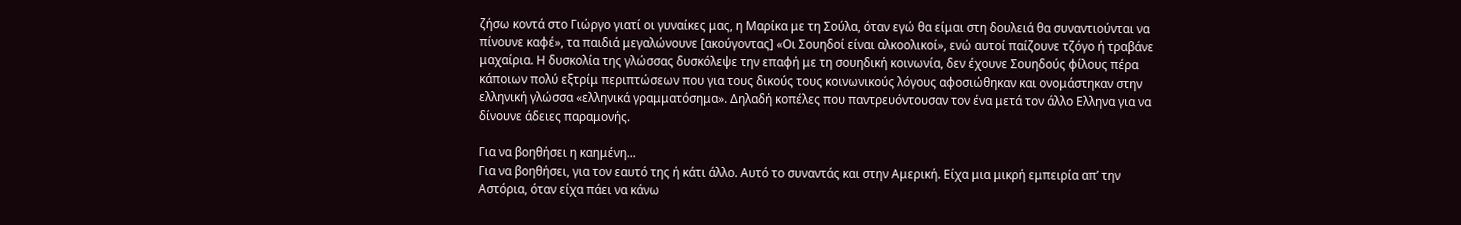ζήσω κοντά στο Γιώργο γιατί οι γυναίκες μας, η Μαρίκα με τη Σούλα, όταν εγώ θα είμαι στη δουλειά θα συναντιούνται να πίνουνε καφέ», τα παιδιά μεγαλώνουνε [ακούγοντας] «Οι Σουηδοί είναι αλκοολικοί», ενώ αυτοί παίζουνε τζόγο ή τραβάνε μαχαίρια. Η δυσκολία της γλώσσας δυσκόλεψε την επαφή με τη σουηδική κοινωνία, δεν έχουνε Σουηδούς φίλους πέρα κάποιων πολύ εξτρίμ περιπτώσεων που για τους δικούς τους κοινωνικούς λόγους αφοσιώθηκαν και ονομάστηκαν στην ελληνική γλώσσα «ελληνικά γραμματόσημα». Δηλαδή κοπέλες που παντρευόντουσαν τον ένα μετά τον άλλο Ελληνα για να δίνουνε άδειες παραμονής.

Για να βοηθήσει η καημένη...
Για να βοηθήσει, για τον εαυτό της ή κάτι άλλο. Αυτό το συναντάς και στην Αμερική. Είχα μια μικρή εμπειρία απ’ την Αστόρια, όταν είχα πάει να κάνω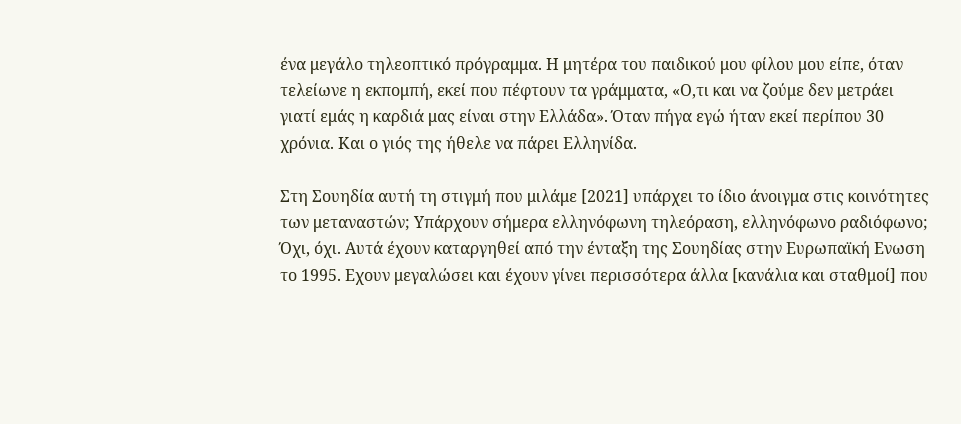ένα μεγάλο τηλεοπτικό πρόγραμμα. Η μητέρα του παιδικού μου φίλου μου είπε, όταν τελείωνε η εκπομπή, εκεί που πέφτουν τα γράμματα, «Ο,τι και να ζούμε δεν μετράει γιατί εμάς η καρδιά μας είναι στην Ελλάδα». Όταν πήγα εγώ ήταν εκεί περίπου 30 χρόνια. Και ο γιός της ήθελε να πάρει Ελληνίδα.

Στη Σουηδία αυτή τη στιγμή που μιλάμε [2021] υπάρχει το ίδιο άνοιγμα στις κοινότητες των μεταναστών; Υπάρχουν σήμερα ελληνόφωνη τηλεόραση, ελληνόφωνο ραδιόφωνο;
Όχι, όχι. Αυτά έχουν καταργηθεί από την ένταξη της Σουηδίας στην Ευρωπαϊκή Ενωση το 1995. Εχουν μεγαλώσει και έχουν γίνει περισσότερα άλλα [κανάλια και σταθμοί] που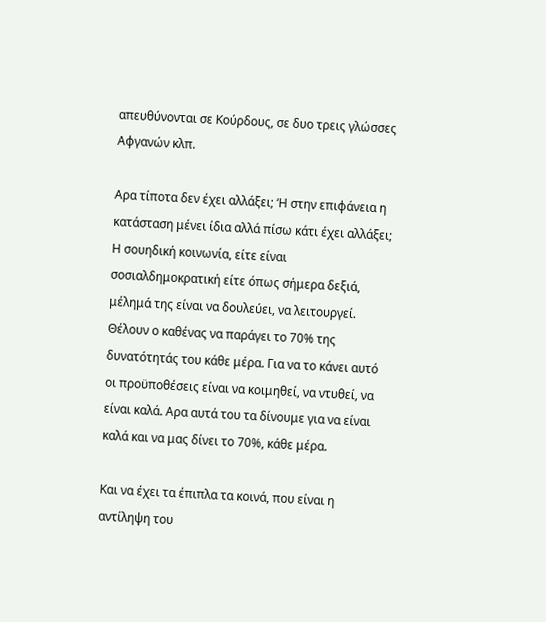απευθύνονται σε Κούρδους, σε δυο τρεις γλώσσες Αφγανών κλπ.

Αρα τίποτα δεν έχει αλλάξει; ‘Η στην επιφάνεια η κατάσταση μένει ίδια αλλά πίσω κάτι έχει αλλάξει;
Η σουηδική κοινωνία, είτε είναι σοσιαλδημοκρατική είτε όπως σήμερα δεξιά, μέλημά της είναι να δουλεύει, να λειτουργεί. Θέλουν ο καθένας να παράγει το 70% της δυνατότητάς του κάθε μέρα. Για να το κάνει αυτό οι προϋποθέσεις είναι να κοιμηθεί, να ντυθεί, να είναι καλά. Αρα αυτά του τα δίνουμε για να είναι καλά και να μας δίνει το 70%, κάθε μέρα.

Και να έχει τα έπιπλα τα κοινά, που είναι η αντίληψη του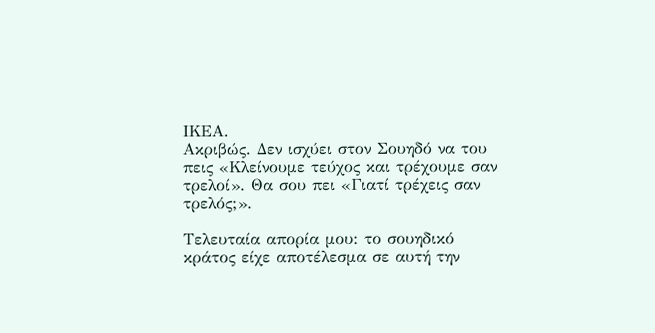ΙΚΕΑ.
Ακριβώς. Δεν ισχύει στον Σουηδό να του πεις «Κλείνουμε τεύχος και τρέχουμε σαν τρελοί». Θα σου πει «Γιατί τρέχεις σαν τρελός;».

Τελευταία απορία μου: το σουηδικό κράτος είχε αποτέλεσμα σε αυτή την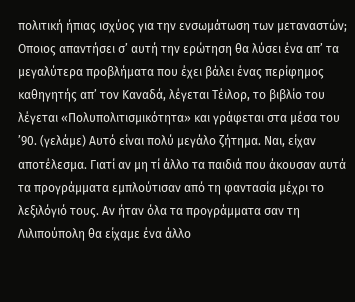πολιτική ήπιας ισχύος για την ενσωμάτωση των μεταναστών;
Οποιος απαντήσει σ’ αυτή την ερώτηση θα λύσει ένα απ’ τα μεγαλύτερα προβλήματα που έχει βάλει ένας περίφημος καθηγητής απ’ τον Καναδά, λέγεται Τέιλορ, το βιβλίο του λέγεται «Πολυπολιτισμικότητα» και γράφεται στα μέσα του ’90. (γελάμε) Αυτό είναι πολύ μεγάλο ζήτημα. Ναι, είχαν αποτέλεσμα. Γιατί αν μη τί άλλο τα παιδιά που άκουσαν αυτά τα προγράμματα εμπλούτισαν από τη φαντασία μέχρι το λεξιλόγιό τους. Αν ήταν όλα τα προγράμματα σαν τη Λιλιπούπολη θα είχαμε ένα άλλο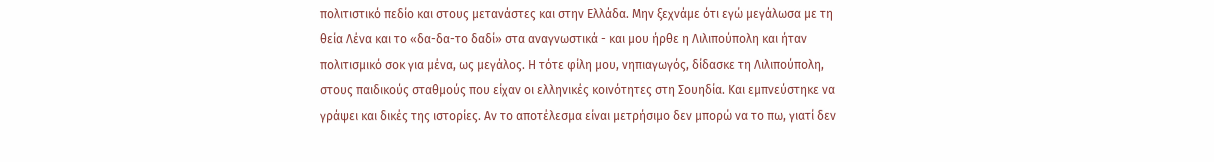πολιτιστικό πεδίο και στους μετανάστες και στην Ελλάδα. Μην ξεχνάμε ότι εγώ μεγάλωσα με τη θεία Λένα και το «δα-δα-το δαδί» στα αναγνωστικά - και μου ήρθε η Λιλιπούπολη και ήταν πολιτισμικό σοκ για μένα, ως μεγάλος. Η τότε φίλη μου, νηπιαγωγός, δίδασκε τη Λιλιπούπολη, στους παιδικούς σταθμούς που είχαν οι ελληνικές κοινότητες στη Σουηδία. Και εμπνεύστηκε να γράψει και δικές της ιστορίες. Αν το αποτέλεσμα είναι μετρήσιμο δεν μπορώ να το πω, γιατί δεν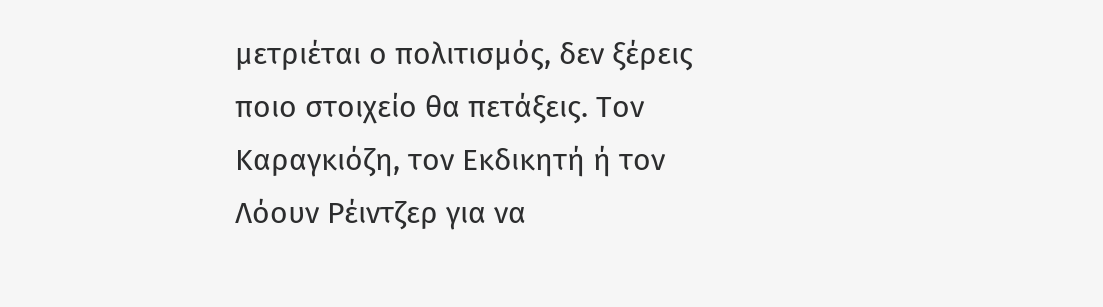μετριέται ο πολιτισμός, δεν ξέρεις ποιο στοιχείο θα πετάξεις. Τον Καραγκιόζη, τον Εκδικητή ή τον Λόουν Ρέιντζερ για να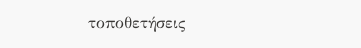τοποθετήσεις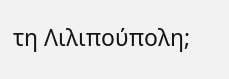τη Λιλιπούπολη;